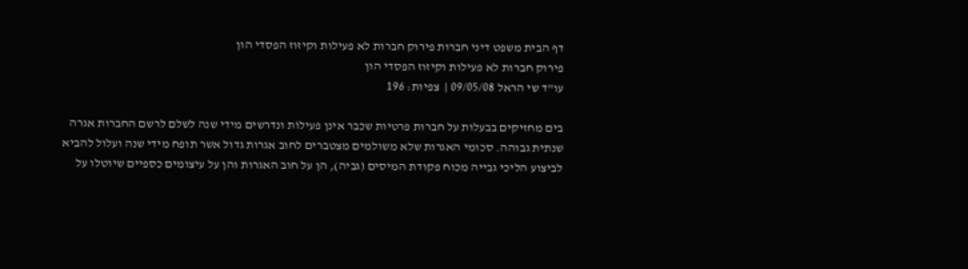דף הבית משפט דיני חברות פירוק חברות לא פעילות וקיזוז הפסדי הון
פירוק חברות לא פעילות וקיזוז הפסדי הון
עו"ד שי הראל 09/05/08 |  צפיות: 196

בים מחזיקים בבעלות על חברות פרטיות שכבר אינן פעילוֹת ונדרשים מידי שנה לשלם לרשם החברות אגרה שנתית גבוהה. סכומי האגרות שלא משולמים מצטברים לחוב אגרות גדול אשר תופח מידי שנה ועלול להביא לביצוע הליכי גבייה מכוח פקודת המיסים (גביה), הן על חוב האגרות והן על עיצומים כספיים שיוטלו על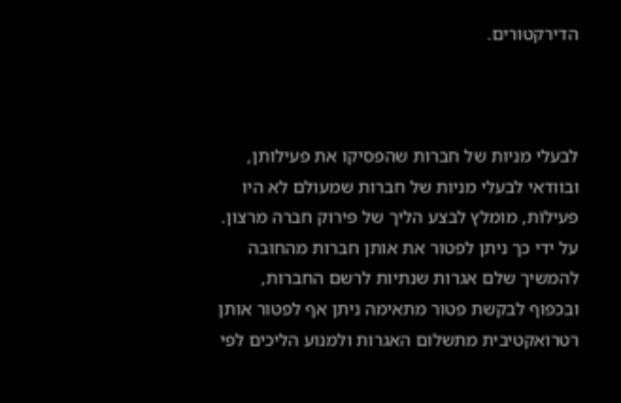הדירקטורים.



לבעלי מניות של חברות שהפסיקו את פעילותן, ובוודאי לבעלי מניות של חברות שמעולם לא היו פעילוֹת, מומלץ לבצע הליך של פירוק חברה מרצון. על ידי כך ניתן לפטור את אותן חברות מהחובה להמשיך שלם אגרות שנתיות לרשם החברות, ובכפוף לבקשת פטור מתאימה ניתן אף לפטור אותן רטרואקטיבית מתשלום האגרות ולמנוע הליכים לפי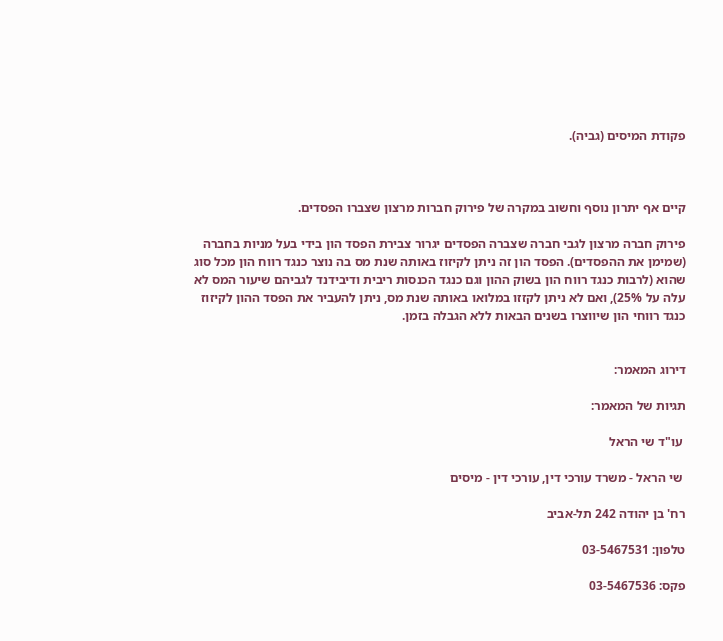פקודת המיסים (גביה).



קיים אף יתרון נוסף וחשוב במקרה של פירוק חברות מרצון שצברו הפסדים.

פירוק חברה מרצון לגבי חברה שצברה הפסדים יגרור צבירת הפסד הון בידי בעל מניות בחברה (שמימן את ההפסדים). הפסד הון זה ניתן לקיזוז באותה שנת מס בה נוצר כנגד רווח הון מכל סוג שהוא (לרבות כנגד רווח הון בשוק ההון וגם כנגד הכנסות ריבית ודיבידנד לגביהם שיעור המס לא עלה על 25%), ואם לא ניתן לקזזו במלואו באותה שנת מס, ניתן להעביר את הפסד ההון לקיזוז כנגד רווחי הון שיווצרו בשנים הבאות ללא הגבלה בזמן.


דירוג המאמר:

תגיות של המאמר:

 עו"ד שי הראל

 שי הראל - משרד עורכי דין, עורכי דין - מיסים

רח' בן יהודה 242 תל-אביב

טלפון: 03-5467531

פקס: 03-5467536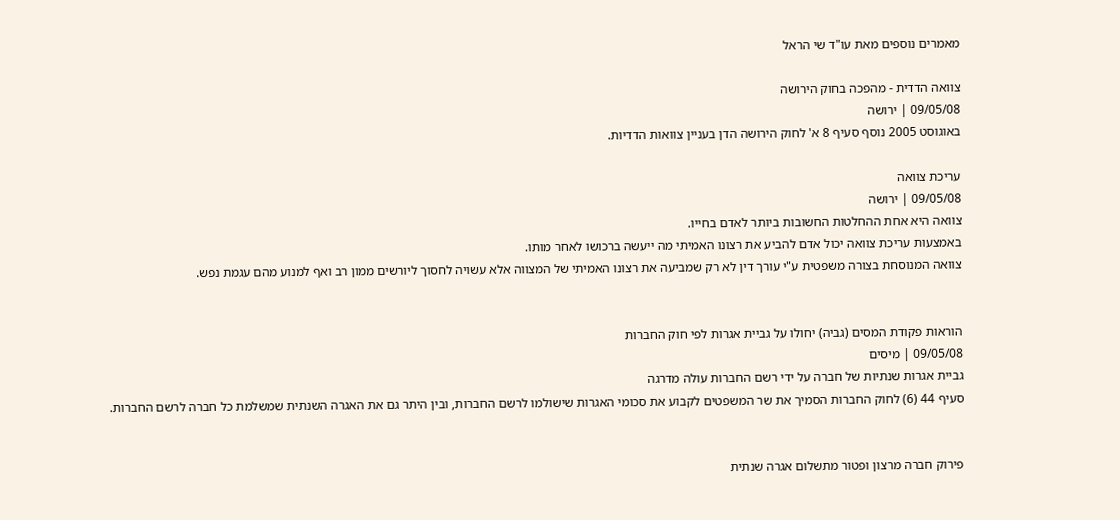מאמרים נוספים מאת עו"ד שי הראל

צוואה הדדית - מהפכה בחוק הירושה
09/05/08 | ירושה
באוגוסט 2005 נוסף סעיף 8 א' לחוק הירושה הדן בעניין צוואות הדדיות.

עריכת צוואה
09/05/08 | ירושה
צוואה היא אחת ההחלטות החשובות ביותר לאדם בחייו.
באמצעות עריכת צוואה יכול אדם להביע את רצונו האמיתי מה ייעשה ברכושו לאחר מותו.
צוואה המנוסחת בצורה משפטית ע"י עורך דין לא רק שמביעה את רצונו האמיתי של המצווה אלא עשויה לחסוך ליורשים ממון רב ואף למנוע מהם עגמת נפש.


הוראות פקודת המסים (גביה) יחולו על גביית אגרות לפי חוק החברות
09/05/08 | מיסים
גביית אגרות שנתיות של חברה על ידי רשם החברות עולה מדרגה
סעיף 44 (6) לחוק החברות הסמיך את שר המשפטים לקבוע את סכומי האגרות שישולמו לרשם החברות, ובין היתר גם את האגרה השנתית שמשלמת כל חברה לרשם החברות.


פירוק חברה מרצון ופטור מתשלום אגרה שנתית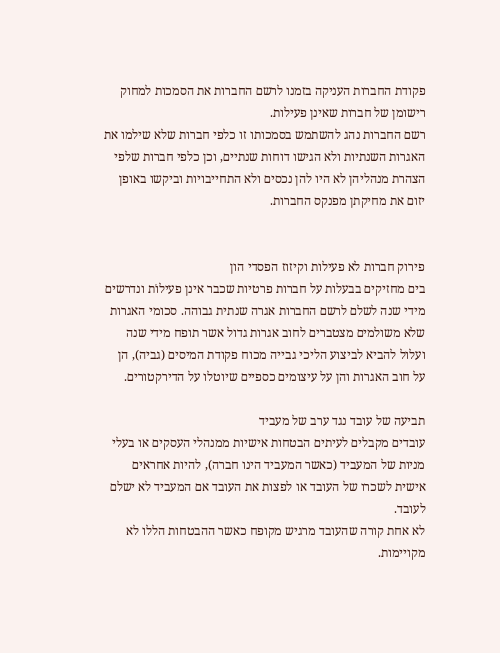פקודת החברות העניקה בזמנו לרשם החברות את הסמכות למחוק רישומן של חברות שאינן פעילות.
רשם החברות נהג להשתמש בסמכותו זו כלפי חברות שלא שילמו את האגרות השנתיות ולא הגישו דוחות שנתיים, וכן כלפי חברות שלפי הצהרת מנהליהן לא היו להן נכסים ולא התחייבויות וביקשו באופן יזום את מחיקתן מפנקס החברות.


פירוק חברות לא פעילות וקיזוז הפסדי הון
בים מחזיקים בבעלות על חברות פרטיות שכבר אינן פעילוֹת ונדרשים מידי שנה לשלם לרשם החברות אגרה שנתית גבוהה. סכומי האגרות שלא משולמים מצטברים לחוב אגרות גדול אשר תופח מידי שנה ועלול להביא לביצוע הליכי גבייה מכוח פקודת המיסים (גביה), הן על חוב האגרות והן על עיצומים כספיים שיוטלו על הדירקטורים.

תביעה של עובד נגד ערב של מעביד
עובדים מקבלים לעיתים הבטחות אישיות ממנהלי העסקים או בעלי מניות של המעביד (כאשר המעביד הינו חברה), להיות אחראים אישית לשכרו של העובד או לפצות את העובד אם המעביד לא ישלם לעובד.
לא אחת קורה שהעובד מרגיש מקופח כאשר ההבטחות הללו לא מקויימות.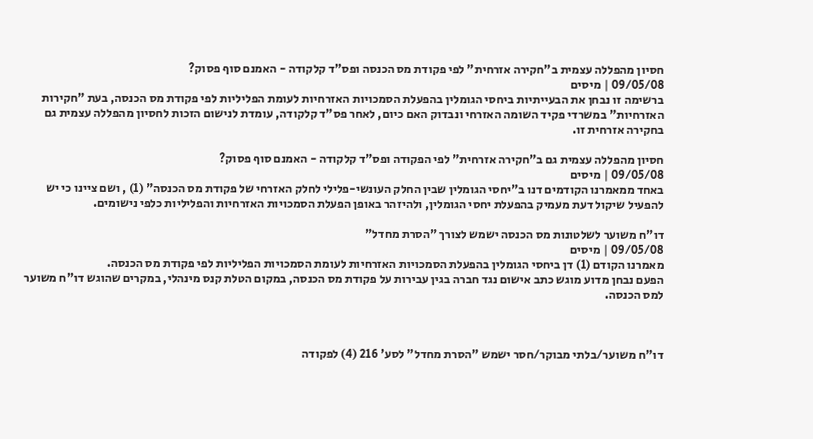חסיון מהפללה עצמית ב"חקירה אזרחית" לפי פקודת מס הכנסה ופס"ד קלקודה - האמנם סוף פסוק?
09/05/08 | מיסים
ברשימה זו נבחן את הבעייתיות ביחסי הגומלין בהפעלת הסמכויות האזרחיות לעומת הפליליות לפי פקודת מס הכנסה, בעת "חקירות האזרחיות" במשרדי פקיד השומה האזרחי ונבדוק האם כיום, לאחר פס"ד קלקודה, עומדת לנישום הזכות לחסיון מהפללה עצמית גם בחקירה אזרחית זו.

חסיון מהפללה עצמית גם ב"חקירה אזרחית" לפי הפקודה ופס"ד קלקודה - האמנם סוף פסוק?
09/05/08 | מיסים
באחד ממאמרנו הקודמים דנו ב"יחסי הגומלין שבין החלק העונשי-פלילי לחלק האזרחי של פקודת מס הכנסה" (1) , ושם ציינו כי יש להפעיל שיקול דעת מעמיק בהפעלת יחסי הגומלין, ולהיזהר באופן הפעלת הסמכויות האזרחיות והפליליות כלפי נישומים.

דו"ח משוער לשלטונות מס הכנסה ישמש לצורך "הסרת מחדל"
09/05/08 | מיסים
מאמרנו הקודם (1) דן ביחסי הגומלין בהפעלת הסמכויות האזרחיות לעומת הסמכויות הפליליות לפי פקודת מס הכנסה.
הפעם נבחן מדוע מוגש כתב אישום נגד חברה בגין עבירות על פקודת מס הכנסה, במקום הטלת קנס מינהלי, במקרים שהוגש דו"ח משוער למס הכנסה.



דו"ח משוער/בלתי מבוקר/חסר ישמש "הסרת מחדל" לסע' 216 (4) לפקודה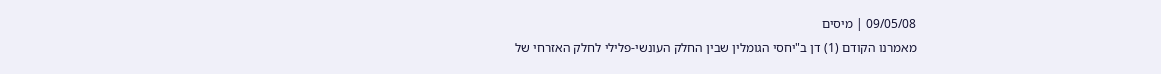09/05/08 | מיסים
מאמרנו הקודם (1) דן ב"יחסי הגומלין שבין החלק העונשי-פלילי לחלק האזרחי של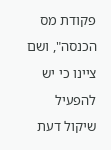פקודת מס הכנסה", ושם ציינו כי יש להפעיל שיקול דעת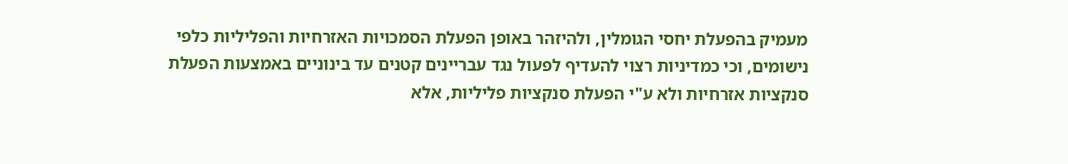מעמיק בהפעלת יחסי הגומלין, ולהיזהר באופן הפעלת הסמכויות האזרחיות והפליליות כלפי נישומים, וכי כמדיניות רצוי להעדיף לפעול נגד עבריינים קטנים עד בינוניים באמצעות הפעלת סנקציות אזרחיות ולא ע"י הפעלת סנקציות פליליות, אלא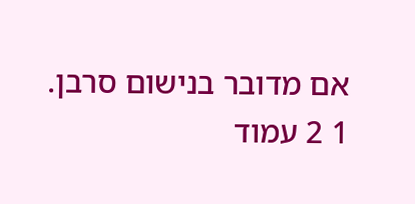אם מדובר בנישום סרבן.
1 2 עמוד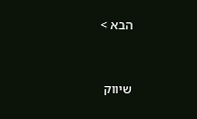הבא >


שיווק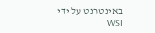באינטרנט על ידי WSI